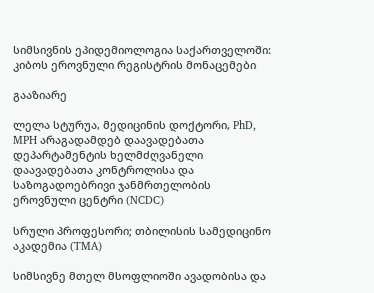სიმსივნის ეპიდემიოლოგია საქართველოში: კიბოს ეროვნული რეგისტრის მონაცემები

გააზიარე

ლელა სტურუა, მედიცინის დოქტორი, PhD, MPH არაგადამდებ დაავადებათა დეპარტამენტის ხელმძღვანელი დაავადებათა კონტროლისა და საზოგადოებრივი ჯანმრთელობის ეროვნული ცენტრი (NCDC)

სრული პროფესორი; თბილისის სამედიცინო აკადემია (TMA)

სიმსივნე მთელ მსოფლიოში ავადობისა და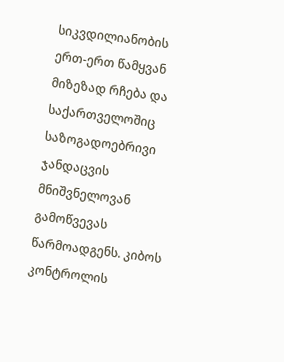სიკვდილიანობის ერთ-ერთ წამყვან მიზეზად რჩება და საქართველოშიც საზოგადოებრივი ჯანდაცვის მნიშვნელოვან გამოწვევას წარმოადგენს. კიბოს კონტროლის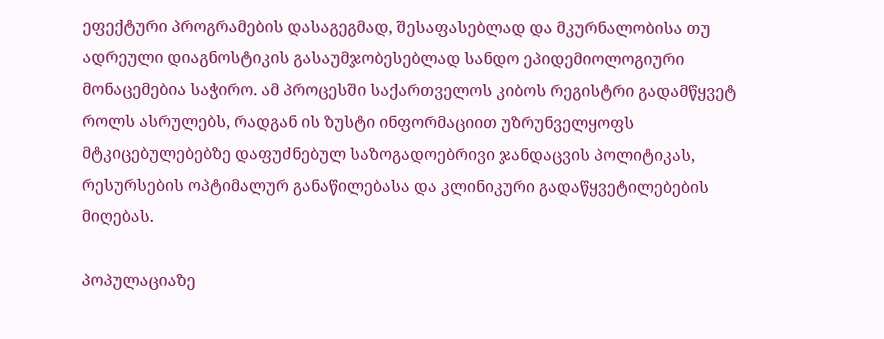ეფექტური პროგრამების დასაგეგმად, შესაფასებლად და მკურნალობისა თუ ადრეული დიაგნოსტიკის გასაუმჯობესებლად სანდო ეპიდემიოლოგიური მონაცემებია საჭირო. ამ პროცესში საქართველოს კიბოს რეგისტრი გადამწყვეტ როლს ასრულებს, რადგან ის ზუსტი ინფორმაციით უზრუნველყოფს მტკიცებულებებზე დაფუძნებულ საზოგადოებრივი ჯანდაცვის პოლიტიკას, რესურსების ოპტიმალურ განაწილებასა და კლინიკური გადაწყვეტილებების მიღებას.

პოპულაციაზე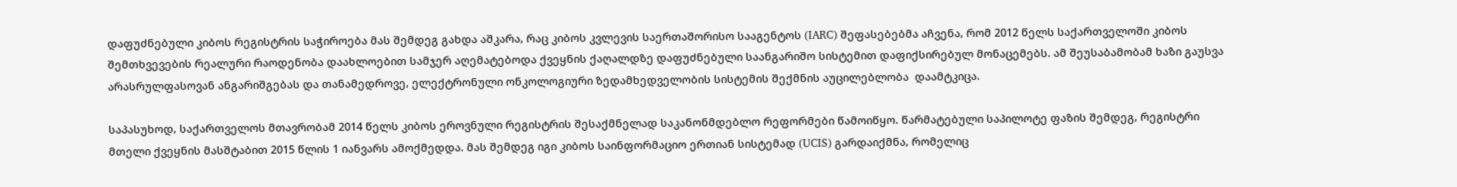დაფუძნებული კიბოს რეგისტრის საჭიროება მას შემდეგ გახდა აშკარა, რაც კიბოს კვლევის საერთაშორისო სააგენტოს (IARC) შეფასებებმა აჩვენა, რომ 2012 წელს საქართველოში კიბოს შემთხვევების რეალური რაოდენობა დაახლოებით სამჯერ აღემატებოდა ქვეყნის ქაღალდზე დაფუძნებული საანგარიშო სისტემით დაფიქსირებულ მონაცემებს. ამ შეუსაბამობამ ხაზი გაუსვა არასრულფასოვან ანგარიშგებას და თანამედროვე, ელექტრონული ონკოლოგიური ზედამხედველობის სისტემის შექმნის აუცილებლობა  დაამტკიცა.

საპასუხოდ, საქართველოს მთავრობამ 2014 წელს კიბოს ეროვნული რეგისტრის შესაქმნელად საკანონმდებლო რეფორმები წამოიწყო. წარმატებული საპილოტე ფაზის შემდეგ, რეგისტრი მთელი ქვეყნის მასშტაბით 2015 წლის 1 იანვარს ამოქმედდა. მას შემდეგ იგი კიბოს საინფორმაციო ერთიან სისტემად (UCIS) გარდაიქმნა, რომელიც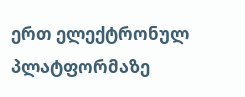ერთ ელექტრონულ პლატფორმაზე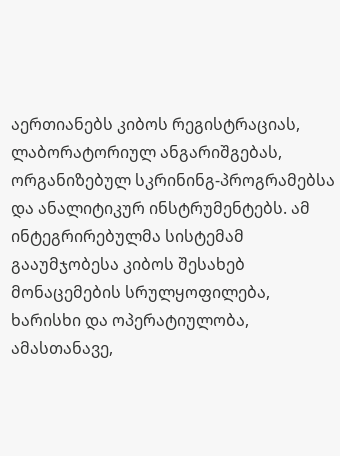აერთიანებს კიბოს რეგისტრაციას, ლაბორატორიულ ანგარიშგებას, ორგანიზებულ სკრინინგ-პროგრამებსა და ანალიტიკურ ინსტრუმენტებს. ამ ინტეგრირებულმა სისტემამ გააუმჯობესა კიბოს შესახებ მონაცემების სრულყოფილება, ხარისხი და ოპერატიულობა, ამასთანავე,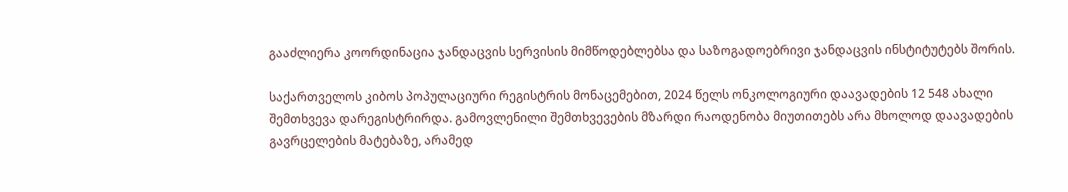გააძლიერა კოორდინაცია ჯანდაცვის სერვისის მიმწოდებლებსა და საზოგადოებრივი ჯანდაცვის ინსტიტუტებს შორის.

საქართველოს კიბოს პოპულაციური რეგისტრის მონაცემებით, 2024 წელს ონკოლოგიური დაავადების 12 548 ახალი შემთხვევა დარეგისტრირდა. გამოვლენილი შემთხვევების მზარდი რაოდენობა მიუთითებს არა მხოლოდ დაავადების გავრცელების მატებაზე, არამედ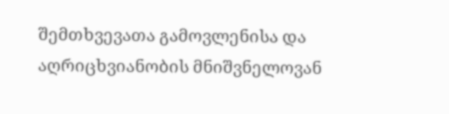შემთხვევათა გამოვლენისა და აღრიცხვიანობის მნიშვნელოვან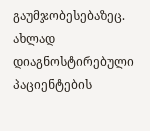გაუმჯობესებაზეც. ახლად დიაგნოსტირებული პაციენტების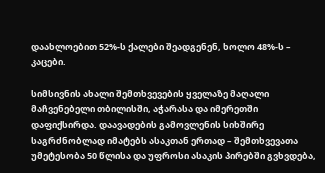დაახლოებით 52%-ს ქალები შეადგენენ, ხოლო 48%-ს – კაცები.

სიმსივნის ახალი შემთხვევების ყველაზე მაღალი მაჩვენებელი თბილისში, აჭარასა და იმერეთში დაფიქსირდა. დაავადების გამოვლენის სიხშირე საგრძნობლად იმატებს ასაკთან ერთად – შემთხვევათა უმეტესობა 50 წლისა და უფროსი ასაკის პირებში გვხვდება,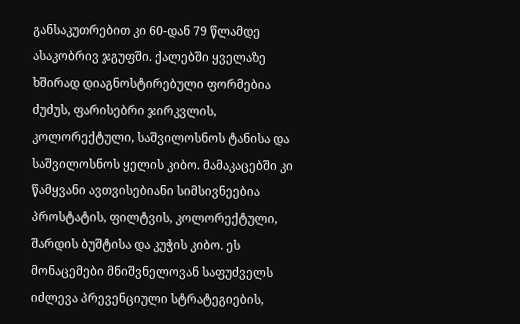განსაკუთრებით კი 60-დან 79 წლამდე ასაკობრივ ჯგუფში. ქალებში ყველაზე ხშირად დიაგნოსტირებული ფორმებია ძუძუს, ფარისებრი ჯირკვლის, კოლორექტული, საშვილოსნოს ტანისა და საშვილოსნოს ყელის კიბო. მამაკაცებში კი წამყვანი ავთვისებიანი სიმსივნეებია პროსტატის, ფილტვის, კოლორექტული, შარდის ბუშტისა და კუჭის კიბო. ეს მონაცემები მნიშვნელოვან საფუძველს იძლევა პრევენციული სტრატეგიების,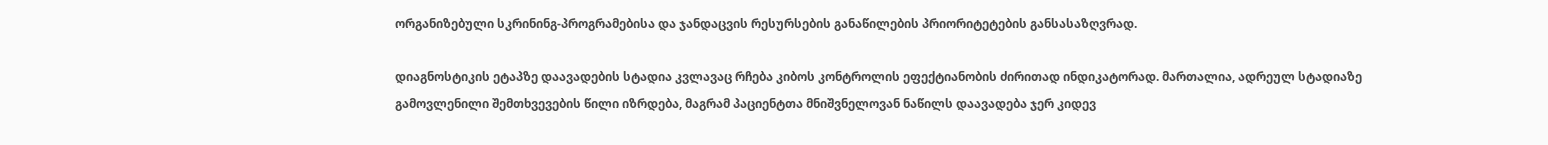ორგანიზებული სკრინინგ-პროგრამებისა და ჯანდაცვის რესურსების განაწილების პრიორიტეტების განსასაზღვრად.

დიაგნოსტიკის ეტაპზე დაავადების სტადია კვლავაც რჩება კიბოს კონტროლის ეფექტიანობის ძირითად ინდიკატორად. მართალია, ადრეულ სტადიაზე გამოვლენილი შემთხვევების წილი იზრდება, მაგრამ პაციენტთა მნიშვნელოვან ნაწილს დაავადება ჯერ კიდევ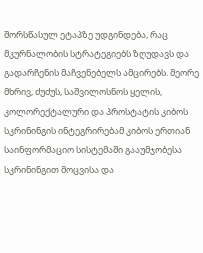შორსწასულ ეტაპზე უდგინდება, რაც მკურნალობის სტრატეგიებს ზღუდავს და გადარჩენის მაჩვენებელს ამცირებს. მეორე მხრივ, ძუძუს, საშვილოსნოს ყელის, კოლორექტალური და პროსტატის კიბოს სკრინინგის ინტეგრირებამ კიბოს ერთიან საინფორმაციო სისტემაში გააუმჯობესა სკრინინგით მოცვისა და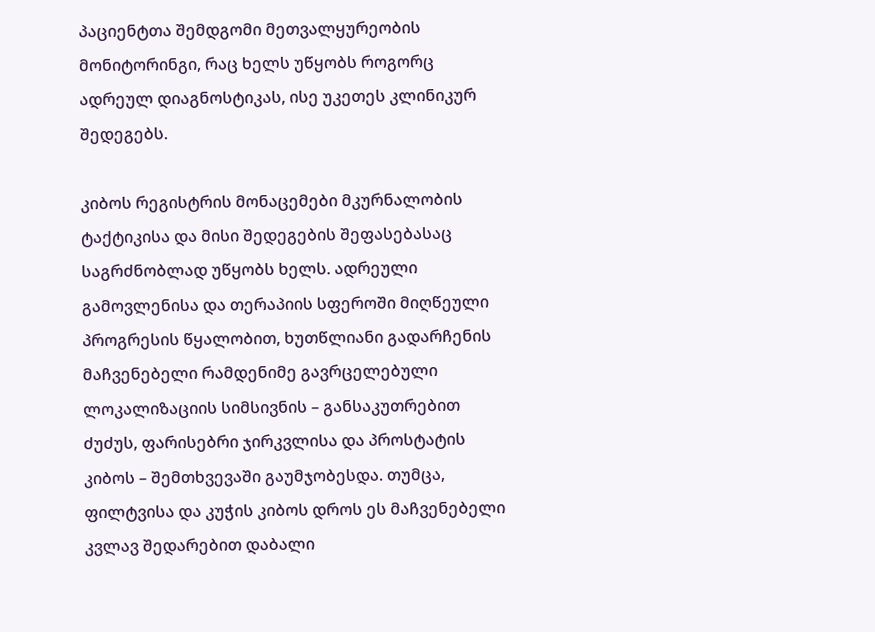პაციენტთა შემდგომი მეთვალყურეობის მონიტორინგი, რაც ხელს უწყობს როგორც ადრეულ დიაგნოსტიკას, ისე უკეთეს კლინიკურ შედეგებს.

კიბოს რეგისტრის მონაცემები მკურნალობის ტაქტიკისა და მისი შედეგების შეფასებასაც საგრძნობლად უწყობს ხელს. ადრეული გამოვლენისა და თერაპიის სფეროში მიღწეული პროგრესის წყალობით, ხუთწლიანი გადარჩენის მაჩვენებელი რამდენიმე გავრცელებული ლოკალიზაციის სიმსივნის – განსაკუთრებით ძუძუს, ფარისებრი ჯირკვლისა და პროსტატის კიბოს – შემთხვევაში გაუმჯობესდა. თუმცა, ფილტვისა და კუჭის კიბოს დროს ეს მაჩვენებელი კვლავ შედარებით დაბალი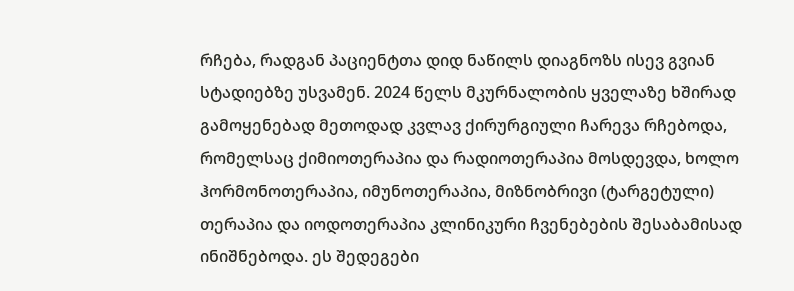რჩება, რადგან პაციენტთა დიდ ნაწილს დიაგნოზს ისევ გვიან სტადიებზე უსვამენ. 2024 წელს მკურნალობის ყველაზე ხშირად გამოყენებად მეთოდად კვლავ ქირურგიული ჩარევა რჩებოდა, რომელსაც ქიმიოთერაპია და რადიოთერაპია მოსდევდა, ხოლო ჰორმონოთერაპია, იმუნოთერაპია, მიზნობრივი (ტარგეტული) თერაპია და იოდოთერაპია კლინიკური ჩვენებების შესაბამისად ინიშნებოდა. ეს შედეგები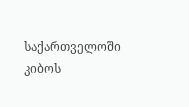საქართველოში კიბოს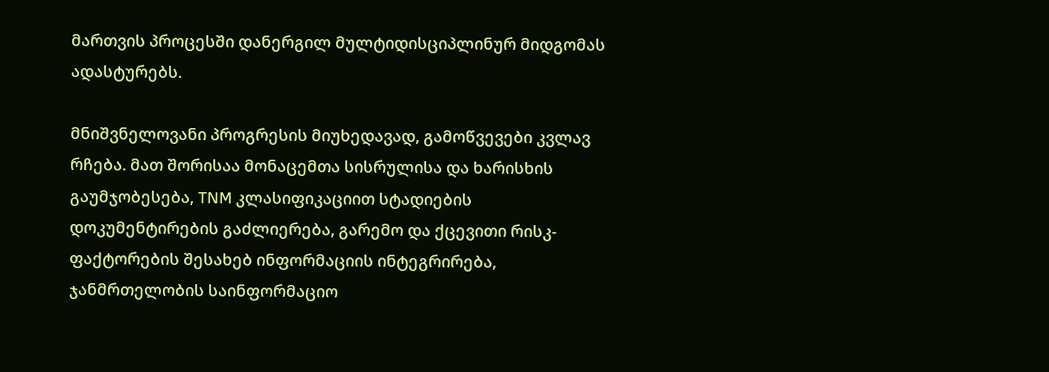მართვის პროცესში დანერგილ მულტიდისციპლინურ მიდგომას ადასტურებს.

მნიშვნელოვანი პროგრესის მიუხედავად, გამოწვევები კვლავ რჩება. მათ შორისაა მონაცემთა სისრულისა და ხარისხის გაუმჯობესება, TNM კლასიფიკაციით სტადიების დოკუმენტირების გაძლიერება, გარემო და ქცევითი რისკ-ფაქტორების შესახებ ინფორმაციის ინტეგრირება, ჯანმრთელობის საინფორმაციო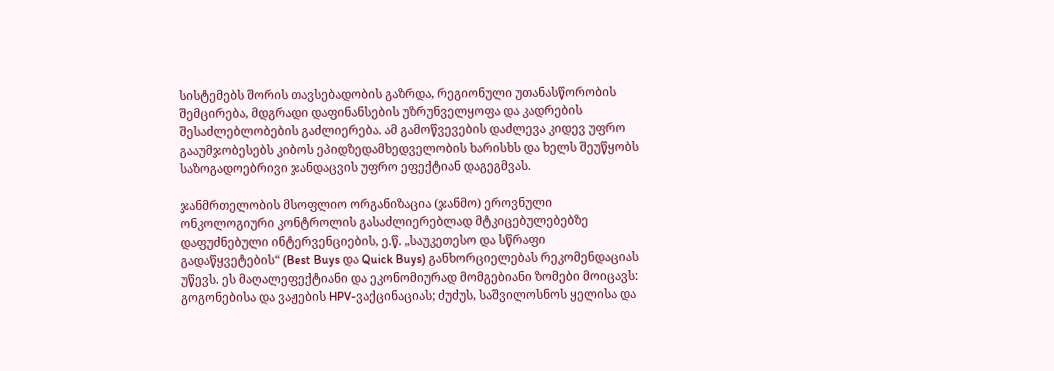სისტემებს შორის თავსებადობის გაზრდა, რეგიონული უთანასწორობის შემცირება, მდგრადი დაფინანსების უზრუნველყოფა და კადრების შესაძლებლობების გაძლიერება. ამ გამოწვევების დაძლევა კიდევ უფრო გააუმჯობესებს კიბოს ეპიდზედამხედველობის ხარისხს და ხელს შეუწყობს საზოგადოებრივი ჯანდაცვის უფრო ეფექტიან დაგეგმვას.

ჯანმრთელობის მსოფლიო ორგანიზაცია (ჯანმო) ეროვნული ონკოლოგიური კონტროლის გასაძლიერებლად მტკიცებულებებზე დაფუძნებული ინტერვენციების, ე.წ. „საუკეთესო და სწრაფი გადაწყვეტების“ (Best Buys და Quick Buys) განხორციელებას რეკომენდაციას უწევს. ეს მაღალეფექტიანი და ეკონომიურად მომგებიანი ზომები მოიცავს: გოგონებისა და ვაჟების HPV-ვაქცინაციას; ძუძუს, საშვილოსნოს ყელისა და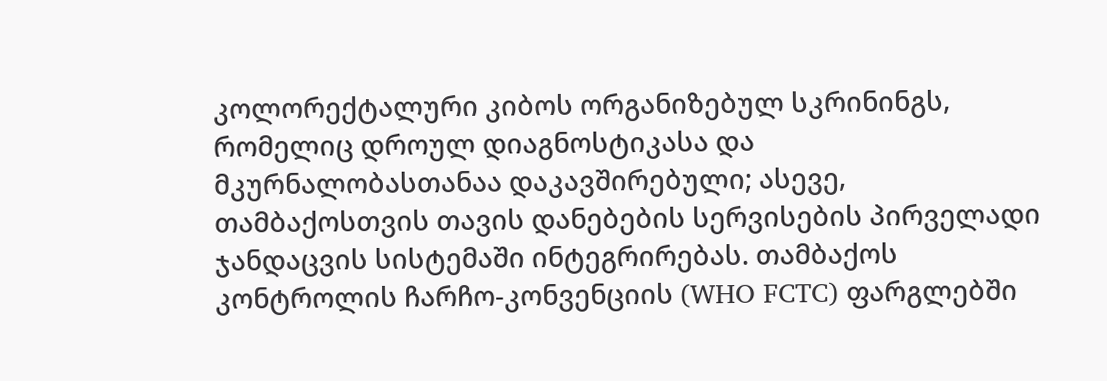კოლორექტალური კიბოს ორგანიზებულ სკრინინგს, რომელიც დროულ დიაგნოსტიკასა და მკურნალობასთანაა დაკავშირებული; ასევე, თამბაქოსთვის თავის დანებების სერვისების პირველადი ჯანდაცვის სისტემაში ინტეგრირებას. თამბაქოს კონტროლის ჩარჩო-კონვენციის (WHO FCTC) ფარგლებში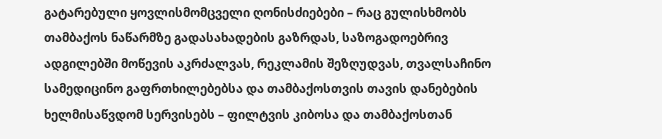გატარებული ყოვლისმომცველი ღონისძიებები – რაც გულისხმობს თამბაქოს ნაწარმზე გადასახადების გაზრდას, საზოგადოებრივ ადგილებში მოწევის აკრძალვას, რეკლამის შეზღუდვას, თვალსაჩინო სამედიცინო გაფრთხილებებსა და თამბაქოსთვის თავის დანებების ხელმისაწვდომ სერვისებს – ფილტვის კიბოსა და თამბაქოსთან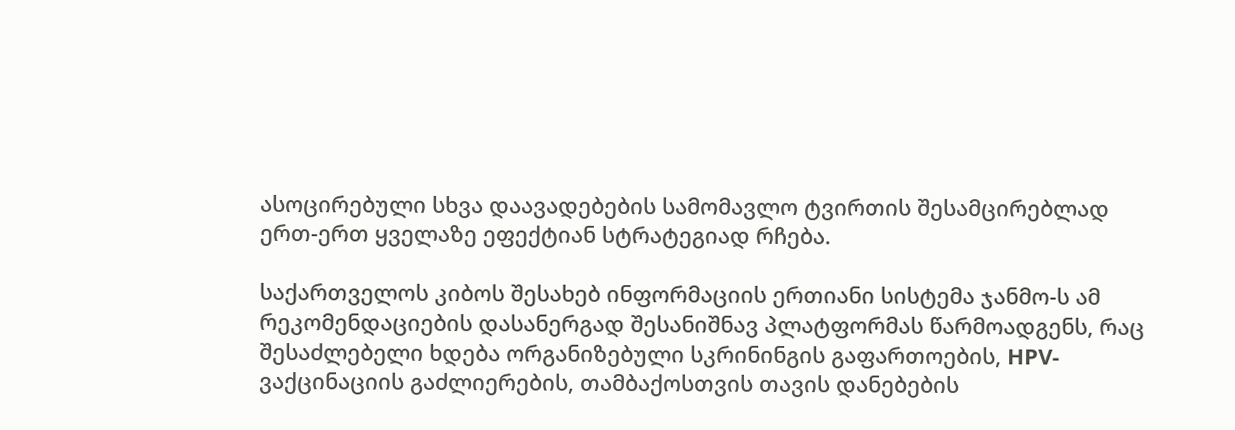ასოცირებული სხვა დაავადებების სამომავლო ტვირთის შესამცირებლად ერთ-ერთ ყველაზე ეფექტიან სტრატეგიად რჩება.

საქართველოს კიბოს შესახებ ინფორმაციის ერთიანი სისტემა ჯანმო-ს ამ რეკომენდაციების დასანერგად შესანიშნავ პლატფორმას წარმოადგენს, რაც შესაძლებელი ხდება ორგანიზებული სკრინინგის გაფართოების, HPV-ვაქცინაციის გაძლიერების, თამბაქოსთვის თავის დანებების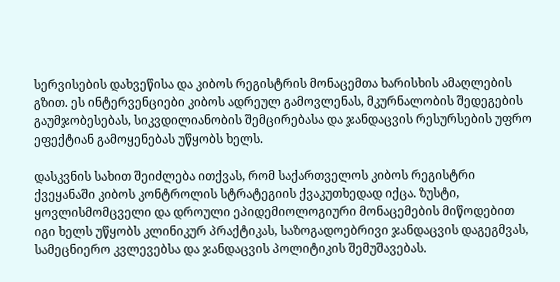სერვისების დახვეწისა და კიბოს რეგისტრის მონაცემთა ხარისხის ამაღლების გზით. ეს ინტერვენციები კიბოს ადრეულ გამოვლენას, მკურნალობის შედეგების გაუმჯობესებას, სიკვდილიანობის შემცირებასა და ჯანდაცვის რესურსების უფრო ეფექტიან გამოყენებას უწყობს ხელს.

დასკვნის სახით შეიძლება ითქვას, რომ საქართველოს კიბოს რეგისტრი ქვეყანაში კიბოს კონტროლის სტრატეგიის ქვაკუთხედად იქცა. ზუსტი, ყოვლისმომცველი და დროული ეპიდემიოლოგიური მონაცემების მიწოდებით იგი ხელს უწყობს კლინიკურ პრაქტიკას, საზოგადოებრივი ჯანდაცვის დაგეგმვას, სამეცნიერო კვლევებსა და ჯანდაცვის პოლიტიკის შემუშავებას.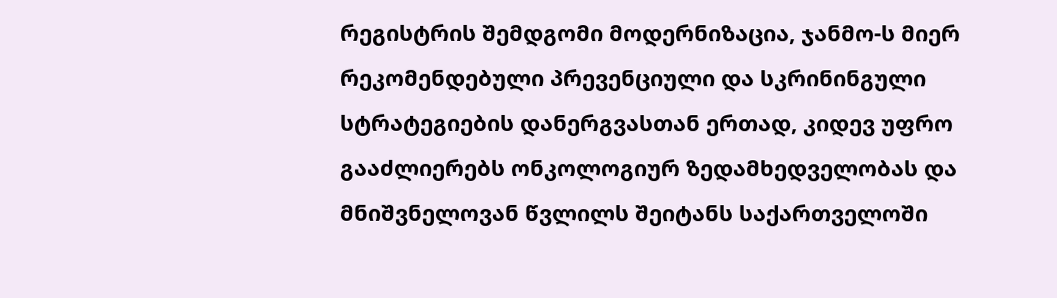რეგისტრის შემდგომი მოდერნიზაცია, ჯანმო-ს მიერ რეკომენდებული პრევენციული და სკრინინგული სტრატეგიების დანერგვასთან ერთად, კიდევ უფრო გააძლიერებს ონკოლოგიურ ზედამხედველობას და მნიშვნელოვან წვლილს შეიტანს საქართველოში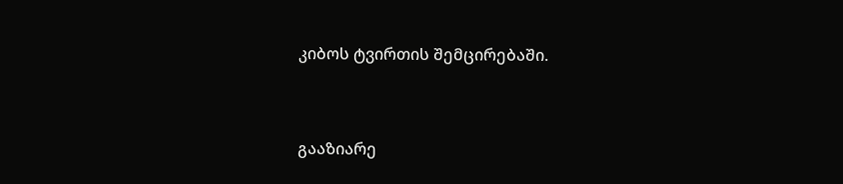კიბოს ტვირთის შემცირებაში.



გააზიარე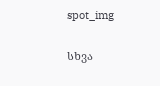spot_img

სხვა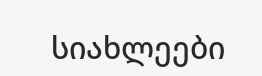სიახლეები